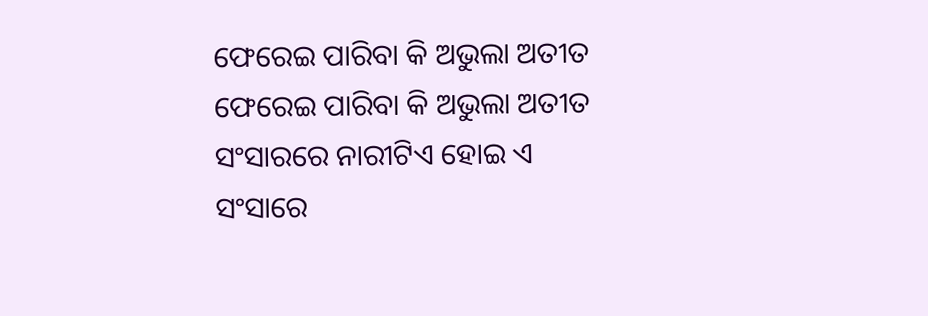ଫେରେଇ ପାରିବା କି ଅଭୁଲା ଅତୀତ
ଫେରେଇ ପାରିବା କି ଅଭୁଲା ଅତୀତ
ସଂସାରରେ ନାରୀଟିଏ ହୋଇ ଏ
ସଂସାରେ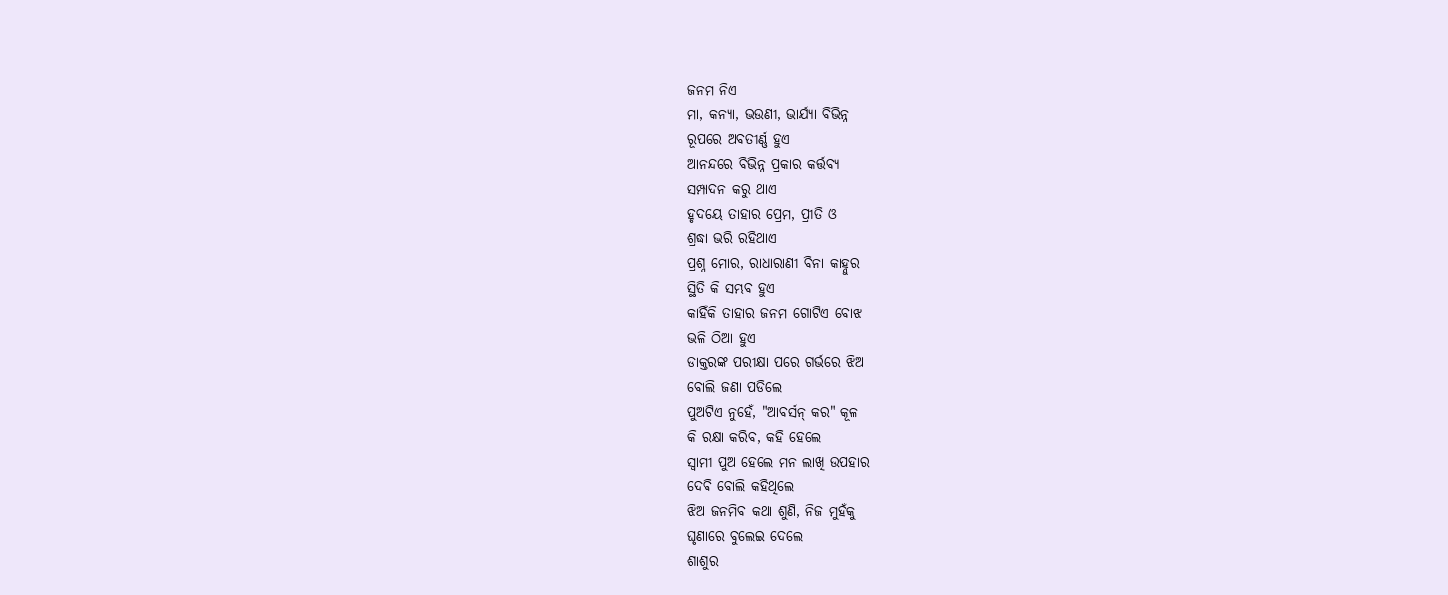ଜନମ ନିଏ
ମା, କନ୍ୟା, ଭଉଣୀ, ଭାର୍ଯ୍ୟା ବିଭିନ୍ନ
ରୂପରେ ଅବତୀର୍ଣ୍ଣ ହୁଏ
ଆନନ୍ଦରେ ବିଭିନ୍ନ ପ୍ରକାର କର୍ତ୍ତବ୍ୟ
ସମ୍ପାଦନ କରୁ ଥାଏ
ହୃଦୟେ ତାହାର ପ୍ରେମ, ପ୍ରୀତି ଓ
ଶ୍ରଦ୍ଧା ଭରି ରହିଥାଏ
ପ୍ରଶ୍ନ ମୋର, ରାଧାରାଣୀ ବିନା କାହ୍ନୁର
ସ୍ଥିତି କି ସମ୍ଭବ ହୁଏ
କାହିଁକି ତାହାର ଜନମ ଗୋଟିଏ ବୋଝ
ଭଳି ଠିଆ ହୁଏ
ଡାକ୍ତରଙ୍କ ପରୀକ୍ଷା ପରେ ଗର୍ଭରେ ଝିଅ
ବୋଲି ଜଣା ପଡିଲେ
ପୁଅଟିଏ ନୁହେଁ, "ଆବର୍ସନ୍ କର" କୂଳ
କି ରକ୍ଷା କରିବ, କହି ହେଲେ
ସ୍ୱାମୀ ପୁଅ ହେଲେ ମନ ଲାଖି ଉପହାର
ଦେଵି ବୋଲି କହିଥିଲେ
ଝିଅ ଜନମିବ କଥା ଶୁଣି, ନିଜ ମୁହଁକୁ
ଘୃଣାରେ ବୁଲେଇ ଦେଲେ
ଶାଶୁର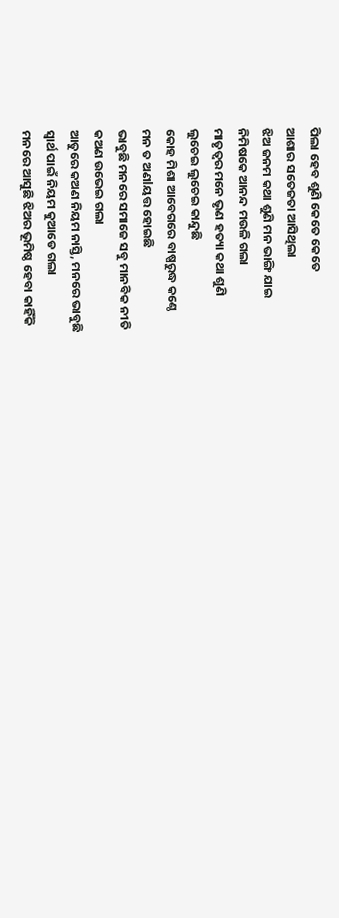ପିଲା ହେବ ଶୁଣି କେତେ କେତେ
ଆଶାର ସତେଜତା ଆସିଥିଲା
ଝିଅ ଜନମ କଥା ଶୁଣି ମନ ଭାଙ୍ଗି ଯାଇ
ନିମିଷକେ ଆନନ୍ଦ ମଉଳି ଗଲା
ମାତୃତ୍ୱର ମନେ ଭୃଣ ହତ୍ୟା କଥା ଶୁଣି
ଲୁଚେଇ ଲୁଚେଇ କାନ୍ଦୁଛି
କୋହ ମିଶା ଆବେଗରେ ବାଷ୍ପରୁଦ୍ଧ କଣ୍ଠେ
ମନ ତ ଅଣlୟତ୍ତ ହୋଇଛି
ଭାବୁଛି ମନରେ ସମାଜେ ସବୁ ମାନବିକ ନୀତି
କଅଣ ଉଭେଇ ଗଲା
ଆତୁରେ କଅଣ ନିୟମ ନାସ୍ତି, ମନରେ ଭାବୁଛି
ସ୍ୱାର୍ଥ ପାଇଁ ନିୟମ କୁଆଡେ ଗଲା
ମନରେ ଆସୁଛି ଝିଅର ଭୂମିଷ୍ଠ ହେବା କାହିଁକି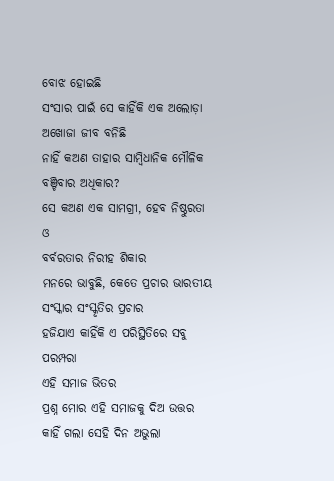ବୋଝ ହୋଇଛି
ସଂସାର ପାଇଁ ସେ କାହିଁକି ଏକ ଅଲୋଡ଼ା
ଅଖୋଜା ଜୀବ ବନିଛି
ନାହିଁ କଅଣ ତାହାର ସାମ୍ବିଧାନିକ ମୌଳିକ
ବଞ୍ଚିବାର ଅଧିକାର?
ସେ କଅଣ ଏକ ସାମଗ୍ରୀ, ହେବ ନିଷ୍ଠୁରତା ଓ
ବର୍ବରତାର ନିରୀହ ଶିକାର
ମନରେ ଭାବୁଛି, କେତେ ପ୍ରଚାର ଭାରତୀୟ
ସଂସ୍କାର ସଂସ୍କୃତିର ପ୍ରଚାର
ହଜିଯାଏ କାହିଁକି ଏ ପରିସ୍ଥିତିରେ ସବୁ ପରମ୍ପରା
ଏହି ସମାଜ ଭିତର
ପ୍ରଶ୍ନ ମୋର ଏହି ସମାଜକୁ ଦିଅ ଉତ୍ତର
କାହିଁ ଗଲା ସେହି ଦିନ ଅଭୁଲା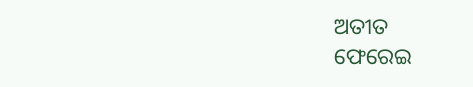ଅତୀତ
ଫେରେଇ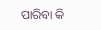ପାରିବା କି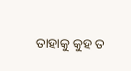ତାହାକୁ କୁହ ତ